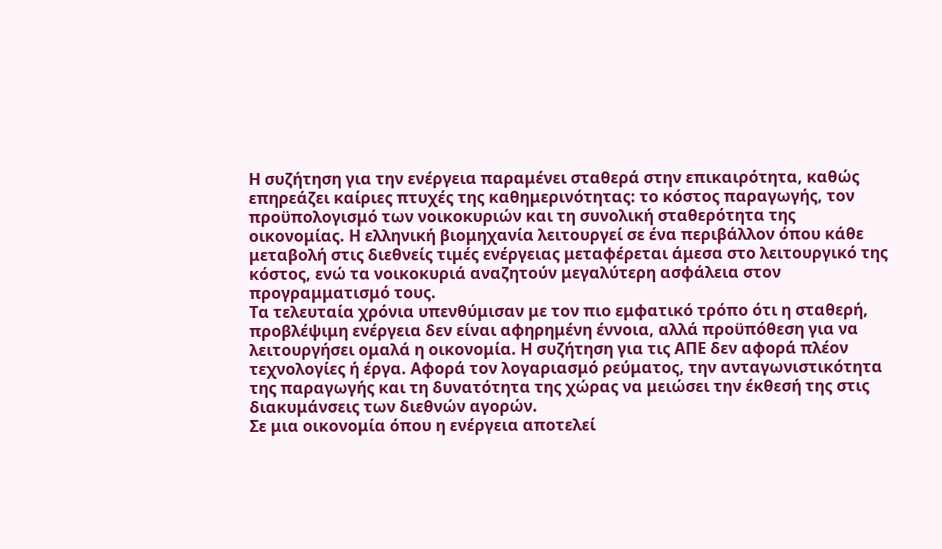Η συζήτηση για την ενέργεια παραμένει σταθερά στην επικαιρότητα, καθώς επηρεάζει καίριες πτυχές της καθημερινότητας: το κόστος παραγωγής, τον προϋπολογισμό των νοικοκυριών και τη συνολική σταθερότητα της οικονομίας. Η ελληνική βιομηχανία λειτουργεί σε ένα περιβάλλον όπου κάθε μεταβολή στις διεθνείς τιμές ενέργειας μεταφέρεται άμεσα στο λειτουργικό της κόστος, ενώ τα νοικοκυριά αναζητούν μεγαλύτερη ασφάλεια στον προγραμματισμό τους.
Τα τελευταία χρόνια υπενθύμισαν με τον πιο εμφατικό τρόπο ότι η σταθερή, προβλέψιμη ενέργεια δεν είναι αφηρημένη έννοια, αλλά προϋπόθεση για να λειτουργήσει ομαλά η οικονομία. Η συζήτηση για τις ΑΠΕ δεν αφορά πλέον τεχνολογίες ή έργα. Αφορά τον λογαριασμό ρεύματος, την ανταγωνιστικότητα της παραγωγής και τη δυνατότητα της χώρας να μειώσει την έκθεσή της στις διακυμάνσεις των διεθνών αγορών.
Σε μια οικονομία όπου η ενέργεια αποτελεί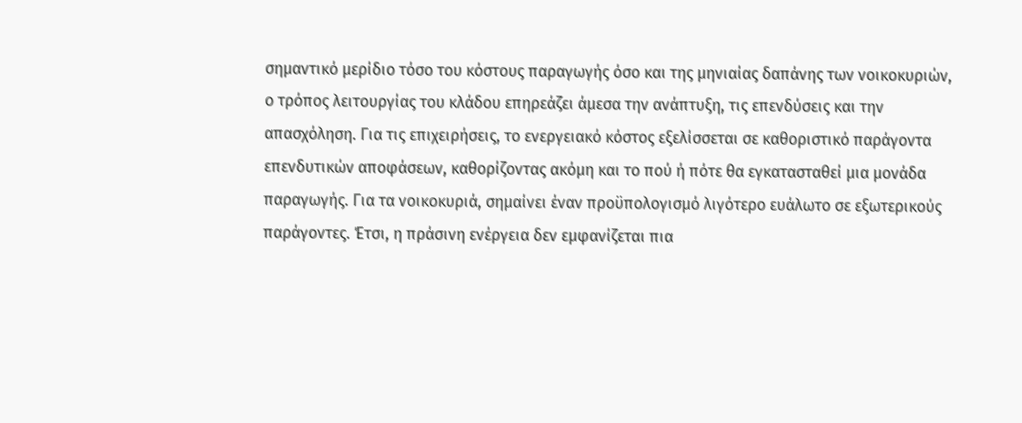σημαντικό μερίδιο τόσο του κόστους παραγωγής όσο και της μηνιαίας δαπάνης των νοικοκυριών, ο τρόπος λειτουργίας του κλάδου επηρεάζει άμεσα την ανάπτυξη, τις επενδύσεις και την απασχόληση. Για τις επιχειρήσεις, το ενεργειακό κόστος εξελίσσεται σε καθοριστικό παράγοντα επενδυτικών αποφάσεων, καθορίζοντας ακόμη και το πού ή πότε θα εγκατασταθεί μια μονάδα παραγωγής. Για τα νοικοκυριά, σημαίνει έναν προϋπολογισμό λιγότερο ευάλωτο σε εξωτερικούς παράγοντες. Έτσι, η πράσινη ενέργεια δεν εμφανίζεται πια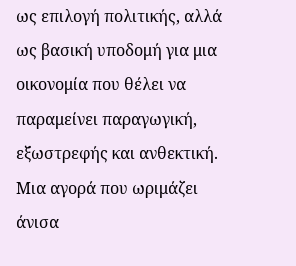ως επιλογή πολιτικής, αλλά ως βασική υποδομή για μια οικονομία που θέλει να παραμείνει παραγωγική, εξωστρεφής και ανθεκτική.
Μια αγορά που ωριμάζει άνισα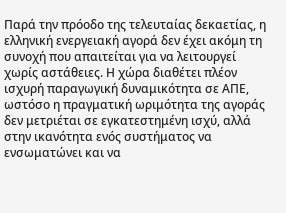Παρά την πρόοδο της τελευταίας δεκαετίας, η ελληνική ενεργειακή αγορά δεν έχει ακόμη τη συνοχή που απαιτείται για να λειτουργεί χωρίς αστάθειες. Η χώρα διαθέτει πλέον ισχυρή παραγωγική δυναμικότητα σε ΑΠΕ, ωστόσο η πραγματική ωριμότητα της αγοράς δεν μετριέται σε εγκατεστημένη ισχύ, αλλά στην ικανότητα ενός συστήματος να ενσωματώνει και να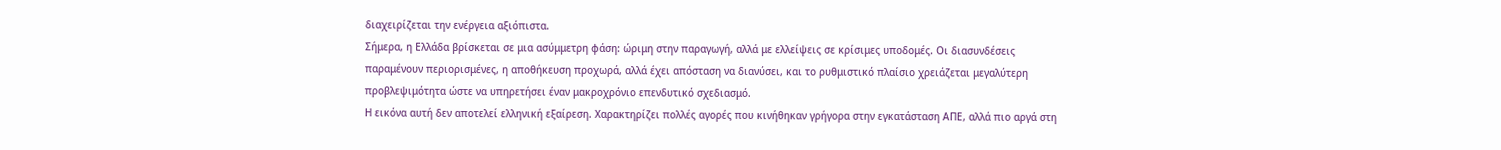διαχειρίζεται την ενέργεια αξιόπιστα.
Σήμερα, η Ελλάδα βρίσκεται σε μια ασύμμετρη φάση: ώριμη στην παραγωγή, αλλά με ελλείψεις σε κρίσιμες υποδομές. Οι διασυνδέσεις παραμένουν περιορισμένες, η αποθήκευση προχωρά, αλλά έχει απόσταση να διανύσει, και το ρυθμιστικό πλαίσιο χρειάζεται μεγαλύτερη προβλεψιμότητα ώστε να υπηρετήσει έναν μακροχρόνιο επενδυτικό σχεδιασμό.
Η εικόνα αυτή δεν αποτελεί ελληνική εξαίρεση. Χαρακτηρίζει πολλές αγορές που κινήθηκαν γρήγορα στην εγκατάσταση ΑΠΕ, αλλά πιο αργά στη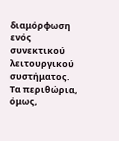διαμόρφωση ενός συνεκτικού λειτουργικού συστήματος. Τα περιθώρια, όμως,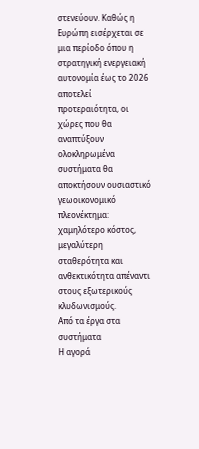στενεύουν. Καθώς η Ευρώπη εισέρχεται σε μια περίοδο όπου η στρατηγική ενεργειακή αυτονομία έως το 2026 αποτελεί προτεραιότητα, οι χώρες που θα αναπτύξουν ολοκληρωμένα συστήματα θα αποκτήσουν ουσιαστικό γεωοικονομικό πλεονέκτημα: χαμηλότερο κόστος, μεγαλύτερη σταθερότητα και ανθεκτικότητα απέναντι στους εξωτερικούς κλυδωνισμούς.
Από τα έργα στα συστήματα
Η αγορά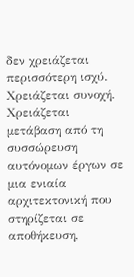δεν χρειάζεται περισσότερη ισχύ. Χρειάζεται συνοχή. Χρειάζεται μετάβαση από τη συσσώρευση αυτόνομων έργων σε μια ενιαία αρχιτεκτονική που στηρίζεται σε αποθήκευση,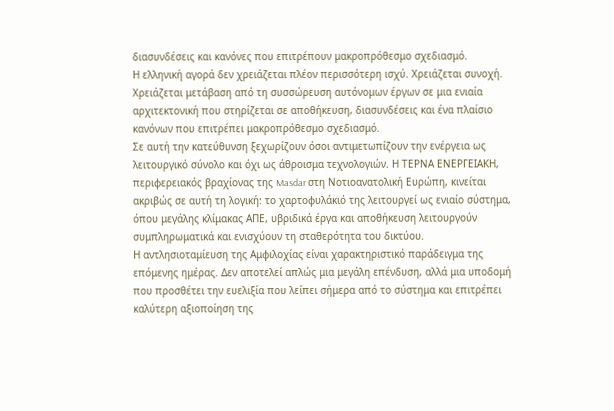διασυνδέσεις και κανόνες που επιτρέπουν μακροπρόθεσμο σχεδιασμό.
Η ελληνική αγορά δεν χρειάζεται πλέον περισσότερη ισχύ. Χρειάζεται συνοχή. Χρειάζεται μετάβαση από τη συσσώρευση αυτόνομων έργων σε μια ενιαία αρχιτεκτονική που στηρίζεται σε αποθήκευση, διασυνδέσεις και ένα πλαίσιο κανόνων που επιτρέπει μακροπρόθεσμο σχεδιασμό.
Σε αυτή την κατεύθυνση ξεχωρίζουν όσοι αντιμετωπίζουν την ενέργεια ως λειτουργικό σύνολο και όχι ως άθροισμα τεχνολογιών. Η ΤΕΡΝΑ ΕΝΕΡΓΕΙΑΚΗ, περιφερειακός βραχίονας της Masdar στη Νοτιοανατολική Ευρώπη, κινείται ακριβώς σε αυτή τη λογική: το χαρτοφυλάκιό της λειτουργεί ως ενιαίο σύστημα, όπου μεγάλης κλίμακας ΑΠΕ, υβριδικά έργα και αποθήκευση λειτουργούν συμπληρωματικά και ενισχύουν τη σταθερότητα του δικτύου.
Η αντλησιοταμίευση της Αμφιλοχίας είναι χαρακτηριστικό παράδειγμα της επόμενης ημέρας. Δεν αποτελεί απλώς μια μεγάλη επένδυση, αλλά μια υποδομή που προσθέτει την ευελιξία που λείπει σήμερα από το σύστημα και επιτρέπει καλύτερη αξιοποίηση της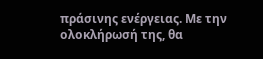πράσινης ενέργειας. Με την ολοκλήρωσή της, θα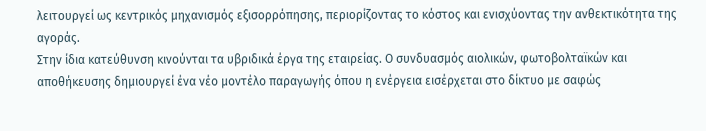λειτουργεί ως κεντρικός μηχανισμός εξισορρόπησης, περιορίζοντας το κόστος και ενισχύοντας την ανθεκτικότητα της αγοράς.
Στην ίδια κατεύθυνση κινούνται τα υβριδικά έργα της εταιρείας. Ο συνδυασμός αιολικών, φωτοβολταϊκών και αποθήκευσης δημιουργεί ένα νέο μοντέλο παραγωγής όπου η ενέργεια εισέρχεται στο δίκτυο με σαφώς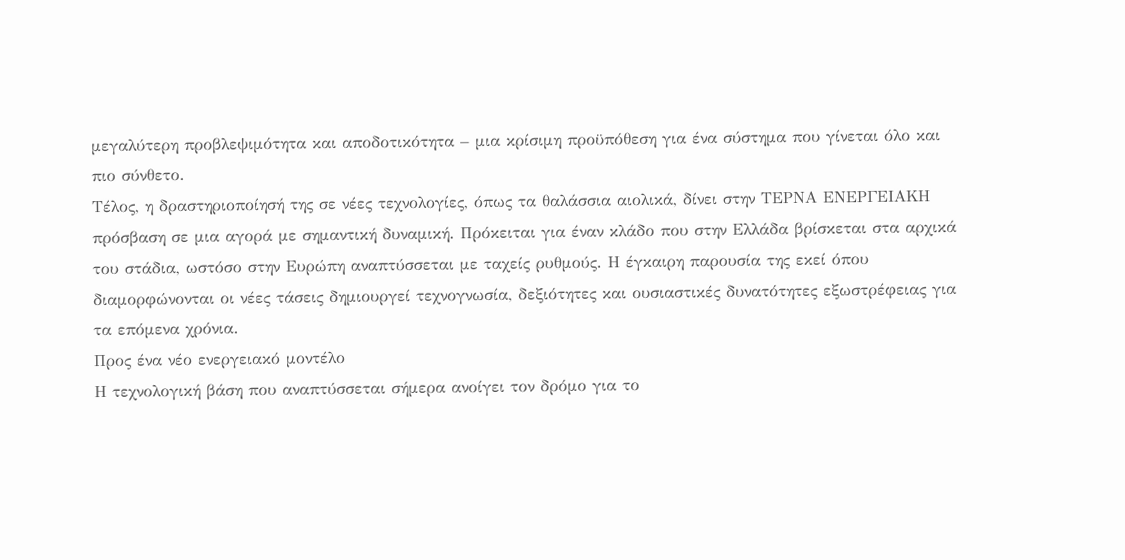μεγαλύτερη προβλεψιμότητα και αποδοτικότητα – μια κρίσιμη προϋπόθεση για ένα σύστημα που γίνεται όλο και πιο σύνθετο.
Τέλος, η δραστηριοποίησή της σε νέες τεχνολογίες, όπως τα θαλάσσια αιολικά, δίνει στην ΤΕΡΝΑ ΕΝΕΡΓΕΙΑΚΗ πρόσβαση σε μια αγορά με σημαντική δυναμική. Πρόκειται για έναν κλάδο που στην Ελλάδα βρίσκεται στα αρχικά του στάδια, ωστόσο στην Ευρώπη αναπτύσσεται με ταχείς ρυθμούς. Η έγκαιρη παρουσία της εκεί όπου διαμορφώνονται οι νέες τάσεις δημιουργεί τεχνογνωσία, δεξιότητες και ουσιαστικές δυνατότητες εξωστρέφειας για τα επόμενα χρόνια.
Προς ένα νέο ενεργειακό μοντέλο
Η τεχνολογική βάση που αναπτύσσεται σήμερα ανοίγει τον δρόμο για το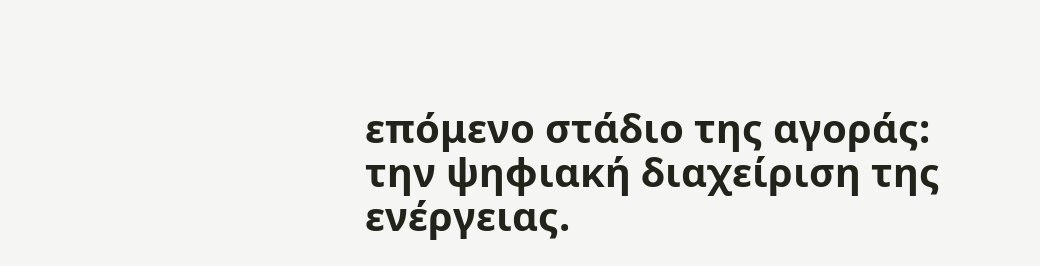επόμενο στάδιο της αγοράς: την ψηφιακή διαχείριση της ενέργειας.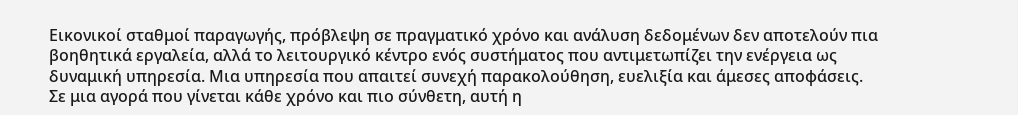Εικονικοί σταθμοί παραγωγής, πρόβλεψη σε πραγματικό χρόνο και ανάλυση δεδομένων δεν αποτελούν πια βοηθητικά εργαλεία, αλλά το λειτουργικό κέντρο ενός συστήματος που αντιμετωπίζει την ενέργεια ως δυναμική υπηρεσία. Μια υπηρεσία που απαιτεί συνεχή παρακολούθηση, ευελιξία και άμεσες αποφάσεις.
Σε μια αγορά που γίνεται κάθε χρόνο και πιο σύνθετη, αυτή η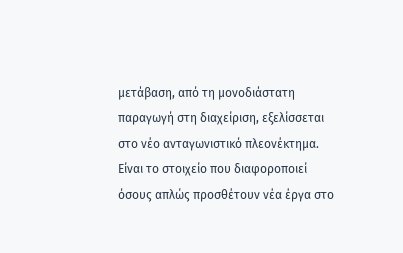μετάβαση, από τη μονοδιάστατη παραγωγή στη διαχείριση, εξελίσσεται στο νέο ανταγωνιστικό πλεονέκτημα. Είναι το στοιχείο που διαφοροποιεί όσους απλώς προσθέτουν νέα έργα στο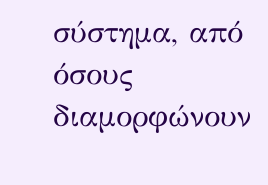σύστημα, από όσους διαμορφώνουν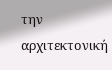την αρχιτεκτονική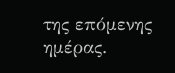της επόμενης ημέρας.